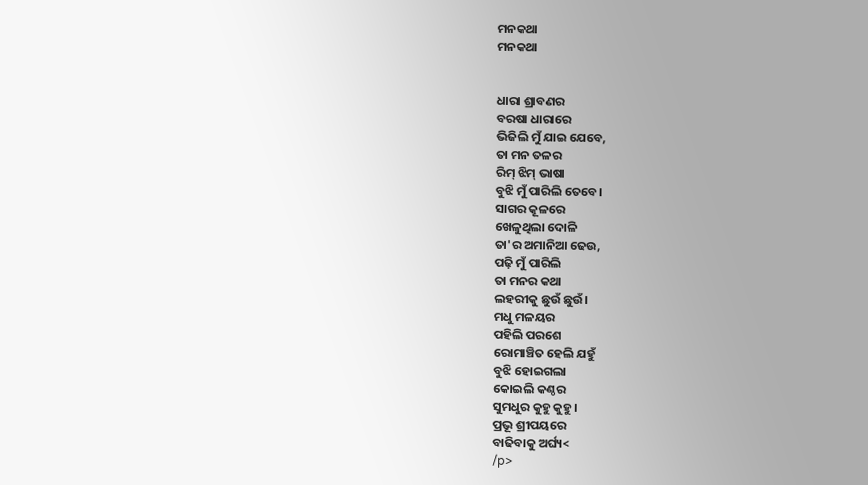ମନକଥା
ମନକଥା


ଧାରା ଶ୍ରାବଣର
ବରଷା ଧାରାରେ
ଭିଜିଲି ମୁଁ ଯାଇ ଯେବେ,
ତା ମନ ତଳର
ରିମ୍ ଝିମ୍ ଭାଷା
ବୁଝି ମୁଁ ପାରିଲି ତେବେ।
ସାଗର କୂଳରେ
ଖେଳୁଥିଲା ଦୋଳି
ତା'ର ଅମାନିଆ ଢେଉ,
ପଢ଼ି ମୁଁ ପାରିଲି
ତା ମନର କଥା
ଲହରୀକୁ ଛୁଉଁ ଛୁଉଁ।
ମଧୁ ମଳୟର
ପହିଲି ପରଶେ
ରୋମାଞ୍ଚିତ ହେଲି ଯହୁଁ
ବୁଝି ହୋଇଗଲା
କୋଇଲି କଣ୍ଠର
ସୁମଧୁର କୁହୁ କୁହୁ।
ପ୍ରଭୂ ଶ୍ରୀପୟରେ
ବାଢିବାକୁ ଅର୍ଘ୍ୟ<
/p>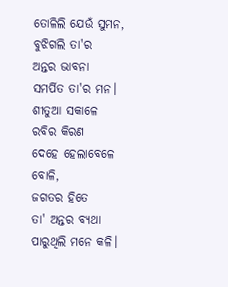ତୋଳିଲି ଯେଉଁ ସୁମନ,
ବୁଝିଗଲି ତା'ର
ଅନ୍ତର ଭାବନା
ସମର୍ପିତ ତା'ର ମନ।
ଶୀତୁଆ ସକାଳେ
ରବିର କିରଣ
ଦେହେ ହେଲାବେଳେ ବୋଳି,
ଜଗତର ହିତେ
ତା' ଅନ୍ତର ବ୍ୟଥା
ପାରୁଥିଲି ମନେ କଳି।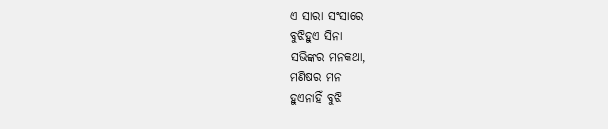ଏ ସାରା ସଂସାରେ
ବୁଝିହୁଏ ସିନା
ସଭିଙ୍କର ମନକଥା,
ମଣିଷର ମନ
ହୁଏନାହିଁ ବୁଝି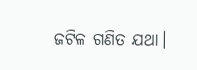ଜଟିଳ ଗଣିତ ଯଥା।